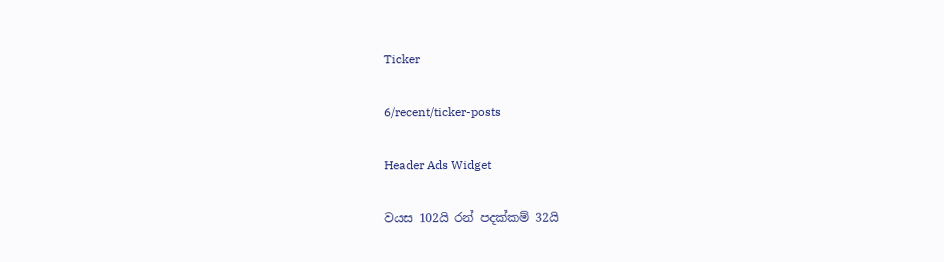Ticker

6/recent/ticker-posts

Header Ads Widget

වයස 102යි රන් පදක්කම් 32යි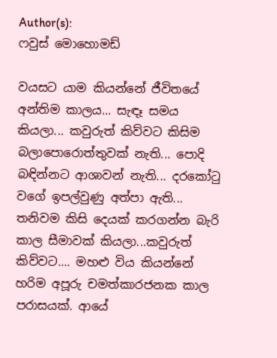Author(s):
ෆවුස් මොහොමඩ්

වයසට යාම කියන්නේ ජීවිතයේ අන්තිම කාලය... සැඳෑ සමය කියලා... කවුරුත් කිව්වට කිසිම බලාපොරොත්තුවක් නැති... පොදි බඳින්නට ආශාවන් නැති... දරකෝටු වගේ ඉපල්වුණු අත්පා ඇති... තනිවම කිසි දෙයක් කරගන්න බැරි කාල සීමාවක් කියලා...කවුරුත් කිව්වට.... මහළු විය කියන්නේ හරිම අපූරු චමත්කාරජනක කාල පරාසයක්. ආයේ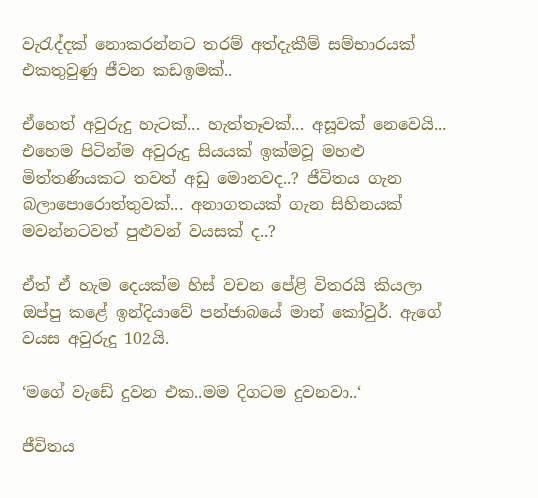වැරැද්දක් නොකරන්නට තරම් අත්දැකීම් සම්භාරයක් එකතුවුණු ජීවන කඩඉමක්..

ඒහෙත් අවුරුදු හැටක්... හැත්තෑවක්... අසූවක් නෙවෙයි... එහෙම පිටින්ම අවුරුදු සියයක් ඉක්මවූ මහළු මිත්තණියකට තවත් අඩු මොනවද..? ජීවිතය ගැන බලාපොරොත්තුවක්... අනාගතයක් ගැන සිහිනයක් මවන්නටවත් පුළුවන් වයසක් ද..?

ඒත් ඒ හැම දෙයක්ම හිස් වචන පේළි විතරයි කියලා ඔප්පු කළේ ඉන්දියාවේ පන්ජාබයේ මාන් කෝවුර්. ඇගේ වයස අවුරුදු 102යි.

‘මගේ වැඩේ දුවන එක..මම දිගටම දුවනවා..‘

ජීවිතය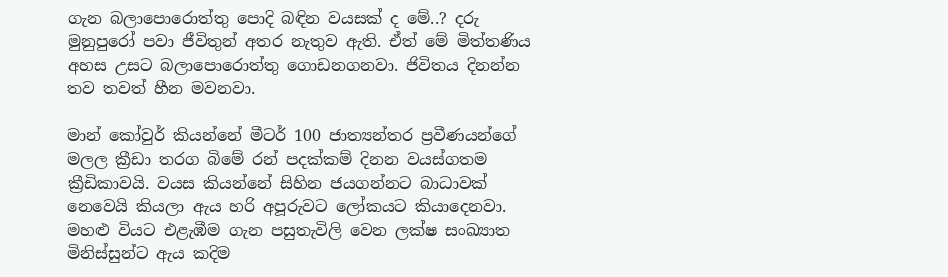ගැන බලාපොරොත්තු පොදි බඳින වයසක් ද මේ..? දරු මුනුපුරෝ පවා ජීවිතුන් අතර නැතුව ඇති. ඒත් මේ මිත්තණිය අහස උසට බලාපොරොත්තු ගොඩනගනවා. ජිවිතය දිනන්න තව තවත් හීන මවනවා.

මාන් කෝවුර් කියන්නේ මීටර් 100 ජාත්‍යන්තර ප්‍රවීණයන්ගේ මලල ක්‍රීඩා තරග බිමේ රන් පදක්කම් දිනන වයස්ගතම ක්‍රීඩිකාවයි. වයස කියන්නේ සිහින ජයගන්නට බාධාවක් නෙවෙයි කියලා ඇය හරි අපූරුවට ලෝකයට කියාදෙනවා. මහළු වියට එළැඹීම ගැන පසුතැවිලි වෙන ලක්ෂ සංඛ්‍යාත මිනිස්සුන්ට ඇය කදිම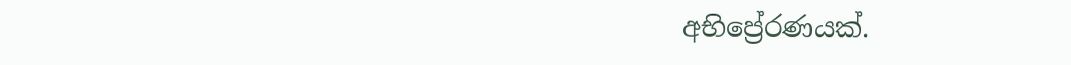අභිප්‍රේරණයක්.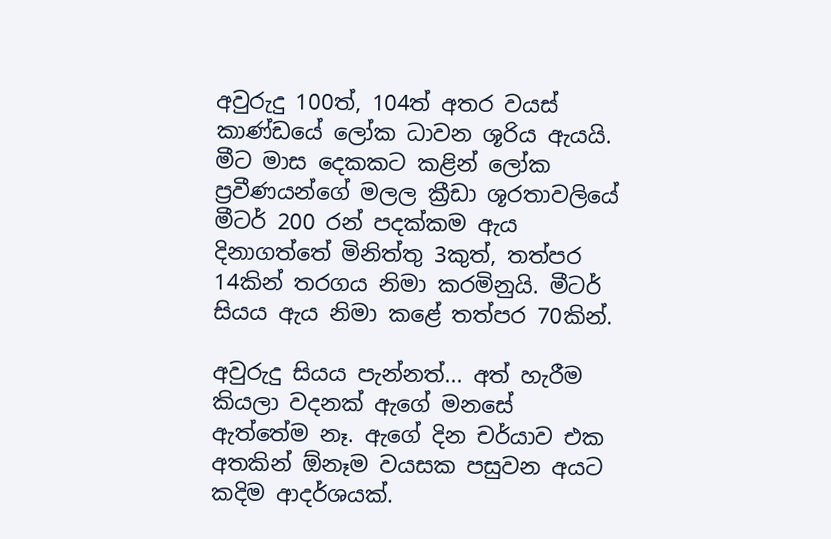අවුරුදු 100ත්, 104ත් අතර වයස් කාණ්ඩයේ ලෝක ධාවන ශූරිය ඇයයි. මීට මාස දෙකකට කළින් ලෝක ප්‍රවීණයන්ගේ මලල ක්‍රීඩා ශූරතාවලියේ මීටර් 200 රන් පදක්කම ඇය දිනාගත්තේ මිනිත්තු 3කුත්, තත්පර 14කින් තරගය නිමා කරමිනුයි. මීටර් සියය ඇය නිමා කළේ තත්පර 70කින්.

අවුරුදු සියය පැන්නත්... අත් හැරීම කියලා වදනක් ඇගේ මනසේ ඇත්තේම නෑ. ඇගේ දින චර්යාව එක අතකින් ඕනෑම වයසක පසුවන අයට කදිම ආදර්ශයක්.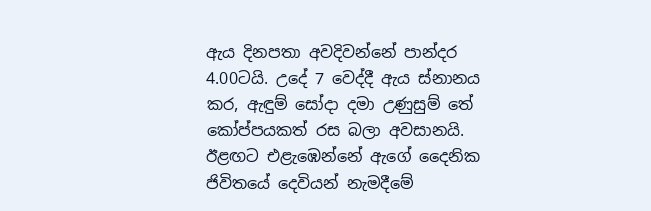ඇය දිනපතා අවදිවන්නේ පාන්දර 4.00ටයි. උදේ 7 වෙද්දී ඇය ස්නානය කර, ඇඳුම් සෝදා දමා උණුසුම් තේ කෝප්පයකත් රස බලා අවසානයි. ඊළඟට එළැඹෙන්නේ ඇගේ දෛනික ජිවිතයේ දෙවියන් නැමදීමේ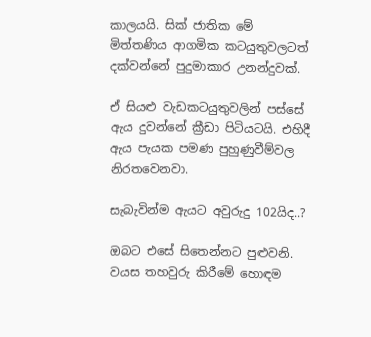කාලයයි. සික් ජාතික මේ මිත්තණිය ආගමික කටයුතුවලටත් දක්වන්නේ පුදුමාකාර උනන්දුවක්.

ඒ සියළු වැඩකටයුතුවලින් පස්සේ ඇය දුවන්නේ ක්‍රීඩා පිටියටයි. එහිදී ඇය පැයක පමණ පුහුණුවීම්වල නිරතවෙනවා.

සැබැවින්ම ඇයට අවුරුදු 102යිද..?

ඔබට එසේ සිතෙන්නට පුළුවනි. වයස තහවුරු කිරීමේ හොඳම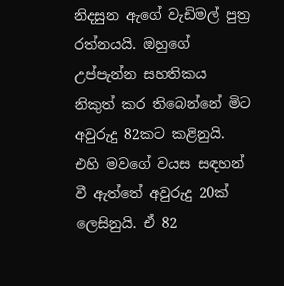නිදසුන ඇගේ වැඩිමල් පුත්‍ර රත්නයයි. ඔහුගේ උප්පැන්න සහතිකය නිකුත් කර තිබෙන්නේ මිට අවුරුදු 82කට කළිනුයි. එහි මවගේ වයස සඳහන් වී ඇත්තේ අවුරුදු 20ක් ලෙසිනුයි. ඒ 82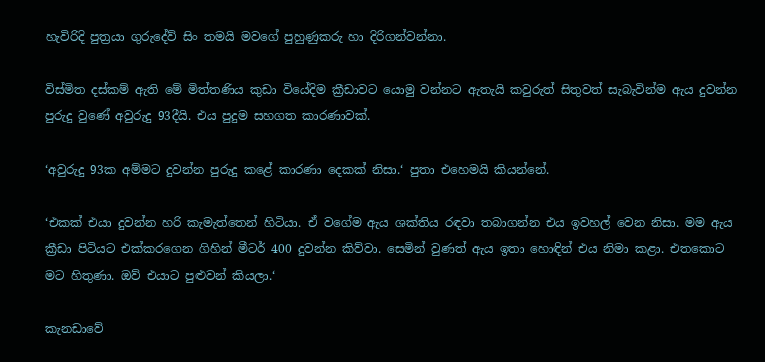හැවිරිදි පුත්‍රයා ගුරුදේව් සිං තමයි මවගේ පුහුණුකරු හා දිරිගන්වන්නා.

විස්මිත දස්කම් ඇති මේ මිත්තණිය කුඩා වියේදිම ක්‍රීඩාවට යොමු වන්නට ඇතැයි කවුරුත් සිතුවත් සැබැවින්ම ඇය දුවන්න පුරුදු වුණේ අවුරුදු 93දීයි. එය පුදුම සහගත කාරණාවක්.

‘අවුරුදු 93ක අම්මට දුවන්න පුරුදු කළේ කාරණා දෙකක් නිසා.‘ පුතා එහෙමයි කියන්නේ.

‘එකක් එයා දුවන්න හරි කැමැත්තෙන් හිටියා. ඒ වගේම ඇය ශක්තිය රඳවා තබාගන්න එය ඉවහල් වෙන නිසා. මම ඇය ක්‍රීඩා පිටියට එක්කරගෙන ගිහින් මීටර් 400 දුවන්න කිව්වා. සෙමින් වුණත් ඇය ඉතා හොඳින් එය නිමා කළා. එතකොට මට හිතුණා. ඔව් එයාට පුළුවන් කියලා.‘

කැනඩාවේ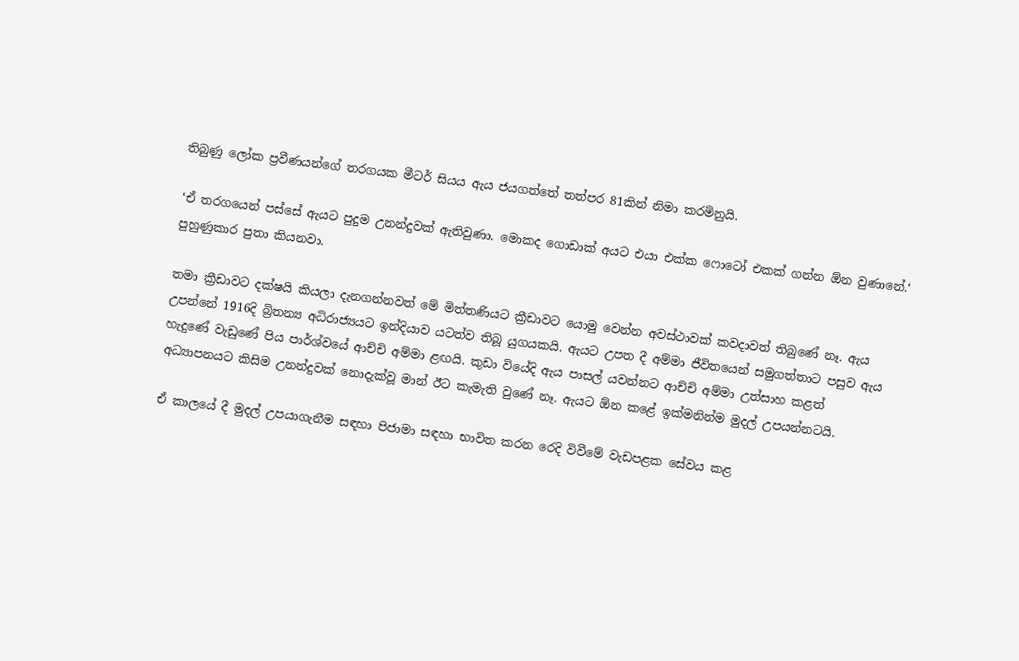තිබුණු ලෝක ප්‍රවීණයන්ගේ තරගයක මීටර් සියය ඇය ජයගත්තේ තත්පර 81කින් නිමා කරමිනුයි.

‘ඒ තරගයෙන් පස්සේ ඇයට පුදුම උනන්දුවක් ඇතිවුණා. මොකද ගොඩාක් අයට එයා එක්ක ෆොටෝ එකක් ගන්න ඕන වුණානේ.‘ පුහුණුකාර පුතා කියනවා.

තමා ක්‍රීඩාවට දක්ෂයි කියලා දැනගන්නවත් මේ මිත්තණියට ක්‍රීඩාවට යොමු වෙන්න අවස්ථාවක් කවදාවත් තිබුණේ නෑ. ඇය උපන්නේ 1916දි බ්‍රිතන්‍ය අධිරාජ්‍යයට ඉන්දියාව යටත්ව තිබූ යුගයකයි. ඇයට උපත දී අම්මා ජීවිතයෙන් සමුගත්තාට පසුව ඇය හැදුණේ වැඩුණේ පිය පාර්ශ්වයේ ආච්චි අම්මා ළඟයි. කුඩා වියේදි ඇය පාසල් යවන්නට ආච්චි අම්මා උත්සාහ කළත් අධ්‍යාපනයට කිසිම උනන්දුවක් නොදැක්වූ මාන් ඊට කැමැති වුණේ නෑ. ඇයට ඕන කළේ ඉක්මනින්ම මුදල් උපයන්නටයි.

ඒ කාලයේ දී මුදල් උපයාගැනීම සඳහා පිජාමා සඳහා භාවිත කරන රෙදි විවීමේ වැඩපළක සේවය කළ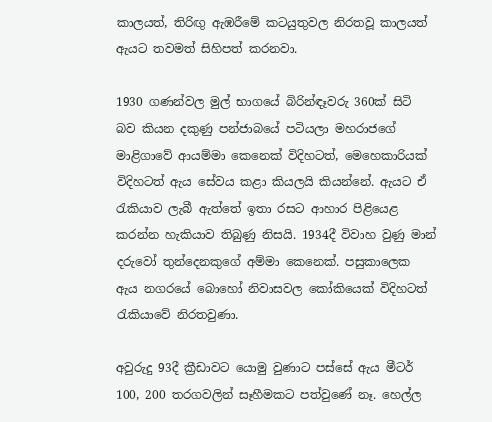කාලයත්, තිරිඟු ඇඹරීමේ කටයුතුවල නිරතවූ කාලයත් ඇයට තවමත් සිහිපත් කරනවා.

1930 ගණන්වල මුල් භාගයේ බිරින්ඳෑවරු 360ක් සිටි බව කියන දකුණු පන්ජාබයේ පටියලා මහරාජගේ මාළිගාවේ ආයම්මා කෙනෙක් විදිහටත්, මෙහෙකාරියක් විදිහටත් ඇය සේවය කළා කියලයි කියන්නේ. ඇයට ඒ රැකියාව ලැබී ඇත්තේ ඉතා රසට ආහාර පිළියෙළ කරන්න හැකියාව තිබුණු නිසයි. 1934දී විවාහ වුණු මාන් දරුවෝ තුන්දෙනකුගේ අම්මා කෙනෙක්. පසුකාලෙක ඇය නගරයේ බොහෝ නිවාසවල කෝකියෙක් විදිහටත් රැකියාවේ නිරතවුණා.

අවුරුදු 93දී ක්‍රීඩාවට යොමු වුණාට පස්සේ ඇය මීටර් 100, 200 තරගවලින් සෑහීමකට පත්වුණේ නෑ. හෙල්ල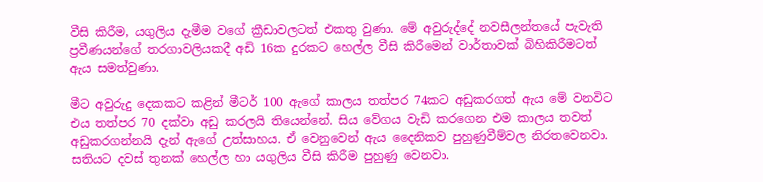වීසි කිරීම, යගුලිය දැමීම වගේ ක්‍රීඩාවලටත් එකතු වුණා. මේ අවුරුද්දේ නවසීලන්තයේ පැවැති ප්‍රවීණයන්ගේ තරගාවලියකදී අඩි 16ක දුරකට හෙල්ල වීසි කිරීමෙන් වාර්තාවක් බිහිකිරීමටත් ඇය සමත්වුණා.

මීට අවුරුදු දෙකකට කළින් මීටර් 100 ඇගේ කාලය තත්පර 74කට අඩුකරගත් ඇය මේ වනවිට එය තත්පර 70 දක්වා අඩු කරලයි තියෙන්නේ. සිය වේගය වැඩි කරගෙන එම කාලය තවත් අඩුකරගන්නයි දැන් ඇගේ උත්සාහය. ඒ වෙනුවෙන් ඇය දෛනිකව පුහුණුවීම්වල නිරතවෙනවා. සතියට දවස් තුනක් හෙල්ල හා යගුලිය වීසි කිරීම පුහුණු වෙනවා.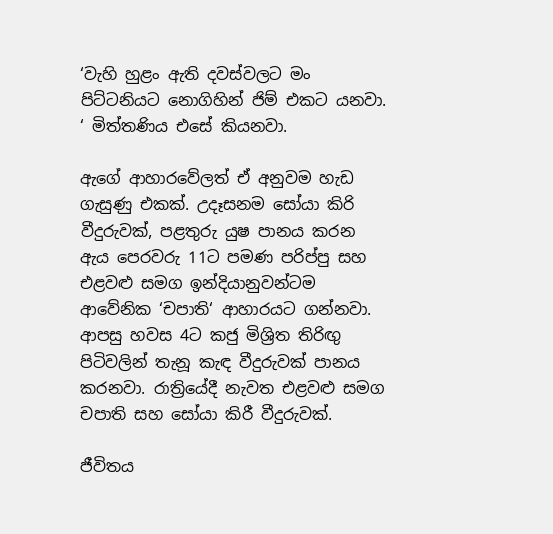‘වැහි හුළං ඇති දවස්වලට මං පිට්ටනියට නොගිහින් ජිම් එකට යනවා. ‘ මිත්තණිය එසේ කියනවා.

ඇගේ ආහාරවේලත් ඒ අනුවම හැඩ ගැසුණු එකක්. උදෑසනම සෝයා කිරි වීදුරුවක්, පළතුරු යුෂ පානය කරන ඇය පෙරවරු 11ට පමණ පරිප්පු සහ එළවළු සමග ඉන්දියානුවන්ටම ආවේනික ‘චපාති‘ ආහාරයට ගන්නවා. ආපසු හවස 4ට කජු මිශ්‍රිත තිරිඟු පිටිවලින් තැනූ කැඳ වීදුරුවක් පානය කරනවා. රාත්‍රියේදී නැවත එළවළු සමග චපාති සහ සෝයා කිරී වීදුරුවක්.

ජීවිතය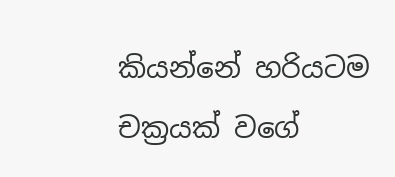කියන්නේ හරියටම චක්‍රයක් වගේ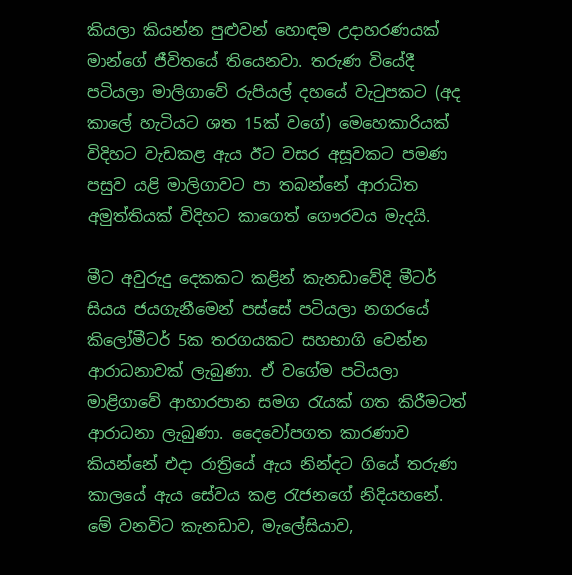කියලා කියන්න පුළුවන් හොඳම උදාහරණයක් මාන්ගේ ජීවිතයේ තියෙනවා. තරුණ වියේදී පටියලා මාලිගාවේ රුපියල් දහයේ වැටුපකට (අද කාලේ හැටියට ශත 15ක් වගේ) මෙහෙකාරියක් විදිහට වැඩකළ ඇය ඊට වසර අසූවකට පමණ පසුව යළි මාලිගාවට පා තබන්නේ ආරාධිත අමුත්තියක් විදිහට කාගෙත් ගෞරවය මැදයි.

මීට අවුරුදු දෙකකට කළින් කැනඩාවේදි මීටර් සියය ජයගැනීමෙන් පස්සේ පටියලා නගරයේ කිලෝමීටර් 5ක තරගයකට සහභාගි වෙන්න ආරාධනාවක් ලැබුණා. ඒ වගේම පටියලා මාළිගාවේ ආහාරපාන සමග රැයක් ගත කිරීමටත් ආරාධනා ලැබුණා. දෛවෝපගත කාරණාව කියන්නේ එදා රාත්‍රියේ ඇය නින්දට ගියේ තරුණ කාලයේ ඇය සේවය කළ රැජනගේ නිදියහනේ. මේ වනවිට කැනඩාව, මැලේසියාව,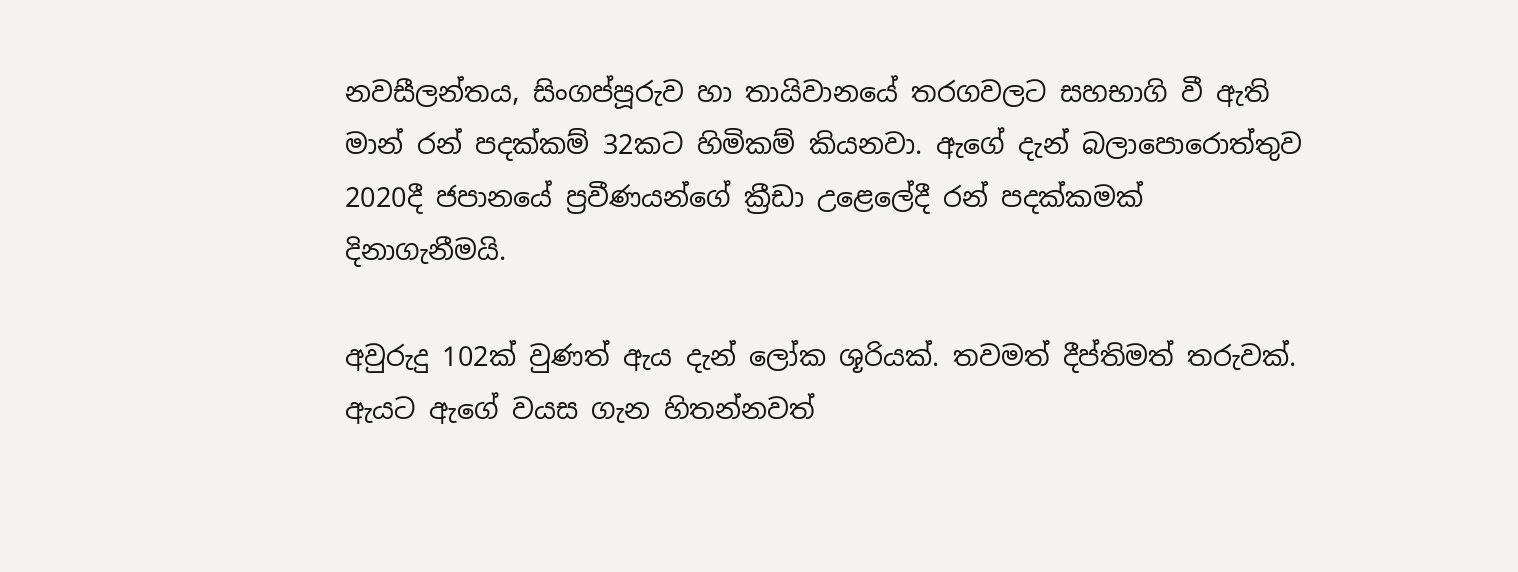නවසීලන්තය, සිංගප්පූරුව හා තායිවානයේ තරගවලට සහභාගි වී ඇති මාන් රන් පදක්කම් 32කට හිමිකම් කියනවා. ඇගේ දැන් බලාපොරොත්තුව 2020දී ජපානයේ ප්‍රවීණයන්ගේ ක්‍රීඩා උළෙලේදී රන් පදක්කමක් දිනාගැනීමයි.

අවුරුදු 102ක් වුණත් ඇය දැන් ලෝක ශූරියක්. තවමත් දීප්තිමත් තරුවක්. ඇයට ඇගේ වයස ගැන හිතන්නවත්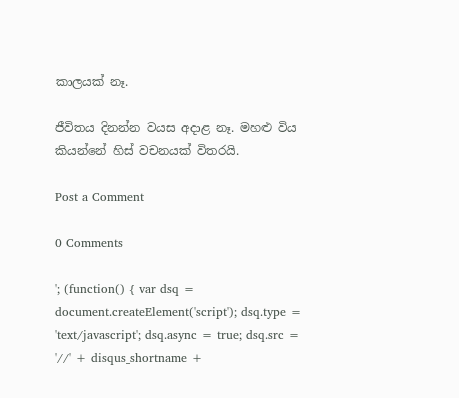කාලයක් නෑ.

ජීවිතය දිනන්න වයස අදාළ නෑ. මහළු විය කියන්නේ හිස් වචනයක් විතරයි.

Post a Comment

0 Comments

'; (function() { var dsq = document.createElement('script'); dsq.type = 'text/javascript'; dsq.async = true; dsq.src = '//' + disqus_shortname +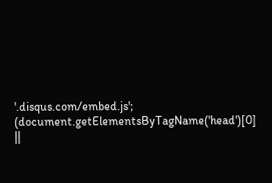'.disqus.com/embed.js'; (document.getElementsByTagName('head')[0] ||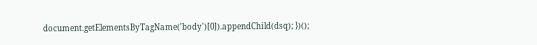document.getElementsByTagName('body')[0]).appendChild(dsq); })();